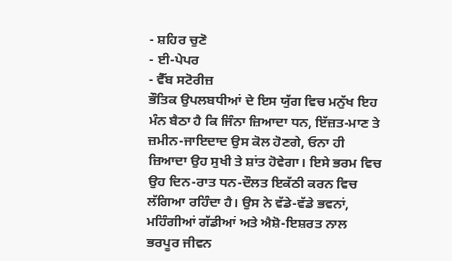- ਸ਼ਹਿਰ ਚੁਣੋ
- ਈ-ਪੇਪਰ
- ਵੈੱਬ ਸਟੋਰੀਜ਼
ਭੌਤਿਕ ਉਪਲਬਧੀਆਂ ਦੇ ਇਸ ਯੁੱਗ ਵਿਚ ਮਨੁੱਖ ਇਹ ਮੰਨ ਬੈਠਾ ਹੈ ਕਿ ਜਿੰਨਾ ਜ਼ਿਆਦਾ ਧਨ, ਇੱਜ਼ਤ-ਮਾਣ ਤੇ ਜ਼ਮੀਨ-ਜਾਇਦਾਦ ਉਸ ਕੋਲ ਹੋਣਗੇ, ਓਨਾ ਹੀ ਜ਼ਿਆਦਾ ਉਹ ਸੁਖੀ ਤੇ ਸ਼ਾਂਤ ਹੋਵੇਗਾ। ਇਸੇ ਭਰਮ ਵਿਚ ਉਹ ਦਿਨ-ਰਾਤ ਧਨ-ਦੌਲਤ ਇਕੱਠੀ ਕਰਨ ਵਿਚ ਲੱਗਿਆ ਰਹਿੰਦਾ ਹੈ। ਉਸ ਨੇ ਵੱਡੇ-ਵੱਡੇ ਭਵਨਾਂ, ਮਹਿੰਗੀਆਂ ਗੱਡੀਆਂ ਅਤੇ ਐਸ਼ੋ-ਇਸ਼ਰਤ ਨਾਲ ਭਰਪੂਰ ਜੀਵਨ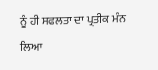ਨੂੰ ਹੀ ਸਫਲਤਾ ਦਾ ਪ੍ਰਤੀਕ ਮੰਨ ਲਿਆ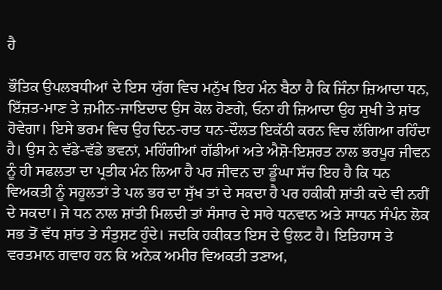ਹੈ

ਭੌਤਿਕ ਉਪਲਬਧੀਆਂ ਦੇ ਇਸ ਯੁੱਗ ਵਿਚ ਮਨੁੱਖ ਇਹ ਮੰਨ ਬੈਠਾ ਹੈ ਕਿ ਜਿੰਨਾ ਜ਼ਿਆਦਾ ਧਨ, ਇੱਜ਼ਤ-ਮਾਣ ਤੇ ਜ਼ਮੀਨ-ਜਾਇਦਾਦ ਉਸ ਕੋਲ ਹੋਣਗੇ, ਓਨਾ ਹੀ ਜ਼ਿਆਦਾ ਉਹ ਸੁਖੀ ਤੇ ਸ਼ਾਂਤ ਹੋਵੇਗਾ। ਇਸੇ ਭਰਮ ਵਿਚ ਉਹ ਦਿਨ-ਰਾਤ ਧਨ-ਦੌਲਤ ਇਕੱਠੀ ਕਰਨ ਵਿਚ ਲੱਗਿਆ ਰਹਿੰਦਾ ਹੈ। ਉਸ ਨੇ ਵੱਡੇ-ਵੱਡੇ ਭਵਨਾਂ, ਮਹਿੰਗੀਆਂ ਗੱਡੀਆਂ ਅਤੇ ਐਸ਼ੋ-ਇਸ਼ਰਤ ਨਾਲ ਭਰਪੂਰ ਜੀਵਨ ਨੂੰ ਹੀ ਸਫਲਤਾ ਦਾ ਪ੍ਰਤੀਕ ਮੰਨ ਲਿਆ ਹੈ ਪਰ ਜੀਵਨ ਦਾ ਡੂੰਘਾ ਸੱਚ ਇਹ ਹੈ ਕਿ ਧਨ ਵਿਅਕਤੀ ਨੂੰ ਸਹੂਲਤਾਂ ਤੇ ਪਲ ਭਰ ਦਾ ਸੁੱਖ ਤਾਂ ਦੇ ਸਕਦਾ ਹੈ ਪਰ ਹਕੀਕੀ ਸ਼ਾਂਤੀ ਕਦੇ ਵੀ ਨਹੀਂ ਦੇ ਸਕਦਾ। ਜੇ ਧਨ ਨਾਲ ਸ਼ਾਂਤੀ ਮਿਲਦੀ ਤਾਂ ਸੰਸਾਰ ਦੇ ਸਾਰੇ ਧਨਵਾਨ ਅਤੇ ਸਾਧਨ ਸੰਪੰਨ ਲੋਕ ਸਭ ਤੋਂ ਵੱਧ ਸ਼ਾਂਤ ਤੇ ਸੰਤੁਸ਼ਟ ਹੁੰਦੇ। ਜਦਕਿ ਹਕੀਕਤ ਇਸ ਦੇ ਉਲਟ ਹੈ। ਇਤਿਹਾਸ ਤੇ ਵਰਤਮਾਨ ਗਵਾਹ ਹਨ ਕਿ ਅਨੇਕ ਅਮੀਰ ਵਿਅਕਤੀ ਤਣਾਅ,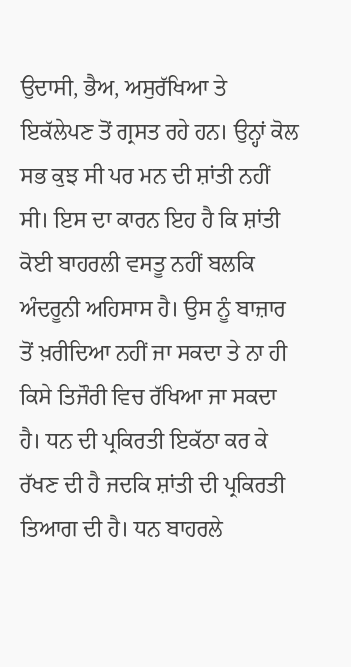ਉਦਾਸੀ, ਭੈਅ, ਅਸੁਰੱਖਿਆ ਤੇ ਇਕੱਲੇਪਣ ਤੋਂ ਗ੍ਰਸਤ ਰਹੇ ਹਨ। ਉਨ੍ਹਾਂ ਕੋਲ ਸਭ ਕੁਝ ਸੀ ਪਰ ਮਨ ਦੀ ਸ਼ਾਂਤੀ ਨਹੀਂ ਸੀ। ਇਸ ਦਾ ਕਾਰਨ ਇਹ ਹੈ ਕਿ ਸ਼ਾਂਤੀ ਕੋਈ ਬਾਹਰਲੀ ਵਸਤੂ ਨਹੀਂ ਬਲਕਿ ਅੰਦਰੂਨੀ ਅਹਿਸਾਸ ਹੈ। ਉਸ ਨੂੰ ਬਾਜ਼ਾਰ ਤੋਂ ਖ਼ਰੀਦਿਆ ਨਹੀਂ ਜਾ ਸਕਦਾ ਤੇ ਨਾ ਹੀ ਕਿਸੇ ਤਿਜੌਰੀ ਵਿਚ ਰੱਖਿਆ ਜਾ ਸਕਦਾ ਹੈ। ਧਨ ਦੀ ਪ੍ਰਕਿਰਤੀ ਇਕੱਠਾ ਕਰ ਕੇ ਰੱਖਣ ਦੀ ਹੈ ਜਦਕਿ ਸ਼ਾਂਤੀ ਦੀ ਪ੍ਰਕਿਰਤੀ ਤਿਆਗ ਦੀ ਹੈ। ਧਨ ਬਾਹਰਲੇ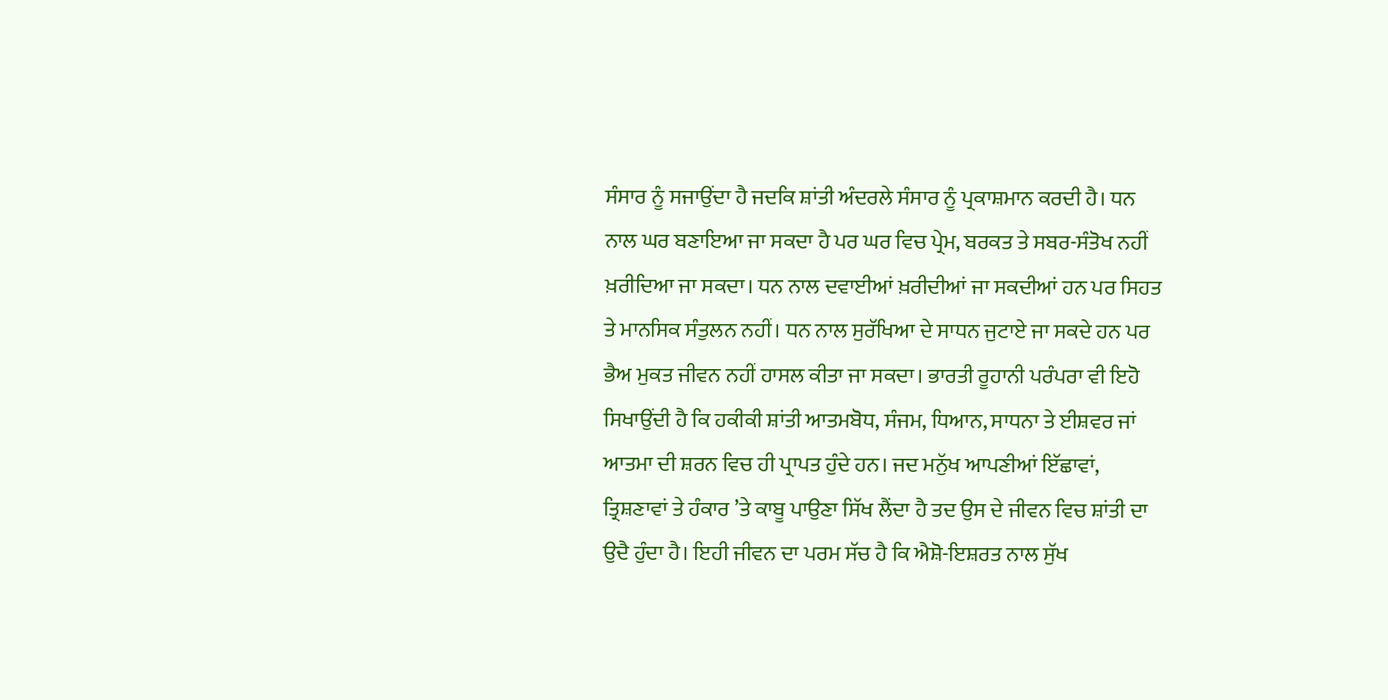ਸੰਸਾਰ ਨੂੰ ਸਜਾਉਂਦਾ ਹੈ ਜਦਕਿ ਸ਼ਾਂਤੀ ਅੰਦਰਲੇ ਸੰਸਾਰ ਨੂੰ ਪ੍ਰਕਾਸ਼ਮਾਨ ਕਰਦੀ ਹੈ। ਧਨ ਨਾਲ ਘਰ ਬਣਾਇਆ ਜਾ ਸਕਦਾ ਹੈ ਪਰ ਘਰ ਵਿਚ ਪ੍ਰੇਮ, ਬਰਕਤ ਤੇ ਸਬਰ-ਸੰਤੋਖ ਨਹੀਂ ਖ਼ਰੀਦਿਆ ਜਾ ਸਕਦਾ। ਧਨ ਨਾਲ ਦਵਾਈਆਂ ਖ਼ਰੀਦੀਆਂ ਜਾ ਸਕਦੀਆਂ ਹਨ ਪਰ ਸਿਹਤ ਤੇ ਮਾਨਸਿਕ ਸੰਤੁਲਨ ਨਹੀਂ। ਧਨ ਨਾਲ ਸੁਰੱਖਿਆ ਦੇ ਸਾਧਨ ਜੁਟਾਏ ਜਾ ਸਕਦੇ ਹਨ ਪਰ ਭੈਅ ਮੁਕਤ ਜੀਵਨ ਨਹੀਂ ਹਾਸਲ ਕੀਤਾ ਜਾ ਸਕਦਾ। ਭਾਰਤੀ ਰੂਹਾਨੀ ਪਰੰਪਰਾ ਵੀ ਇਹੋ ਸਿਖਾਉਂਦੀ ਹੈ ਕਿ ਹਕੀਕੀ ਸ਼ਾਂਤੀ ਆਤਮਬੋਧ, ਸੰਜਮ, ਧਿਆਨ, ਸਾਧਨਾ ਤੇ ਈਸ਼ਵਰ ਜਾਂ ਆਤਮਾ ਦੀ ਸ਼ਰਨ ਵਿਚ ਹੀ ਪ੍ਰਾਪਤ ਹੁੰਦੇ ਹਨ। ਜਦ ਮਨੁੱਖ ਆਪਣੀਆਂ ਇੱਛਾਵਾਂ, ਤ੍ਰਿਸ਼ਣਾਵਾਂ ਤੇ ਹੰਕਾਰ ’ਤੇ ਕਾਬੂ ਪਾਉਣਾ ਸਿੱਖ ਲੈਂਦਾ ਹੈ ਤਦ ਉਸ ਦੇ ਜੀਵਨ ਵਿਚ ਸ਼ਾਂਤੀ ਦਾ ਉਦੈ ਹੁੰਦਾ ਹੈ। ਇਹੀ ਜੀਵਨ ਦਾ ਪਰਮ ਸੱਚ ਹੈ ਕਿ ਐਸ਼ੋ-ਇਸ਼ਰਤ ਨਾਲ ਸੁੱਖ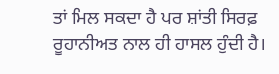ਤਾਂ ਮਿਲ ਸਕਦਾ ਹੈ ਪਰ ਸ਼ਾਂਤੀ ਸਿਰਫ਼ ਰੂਹਾਨੀਅਤ ਨਾਲ ਹੀ ਹਾਸਲ ਹੁੰਦੀ ਹੈ।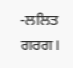-ਲਲਿਤ ਗਰਗ।